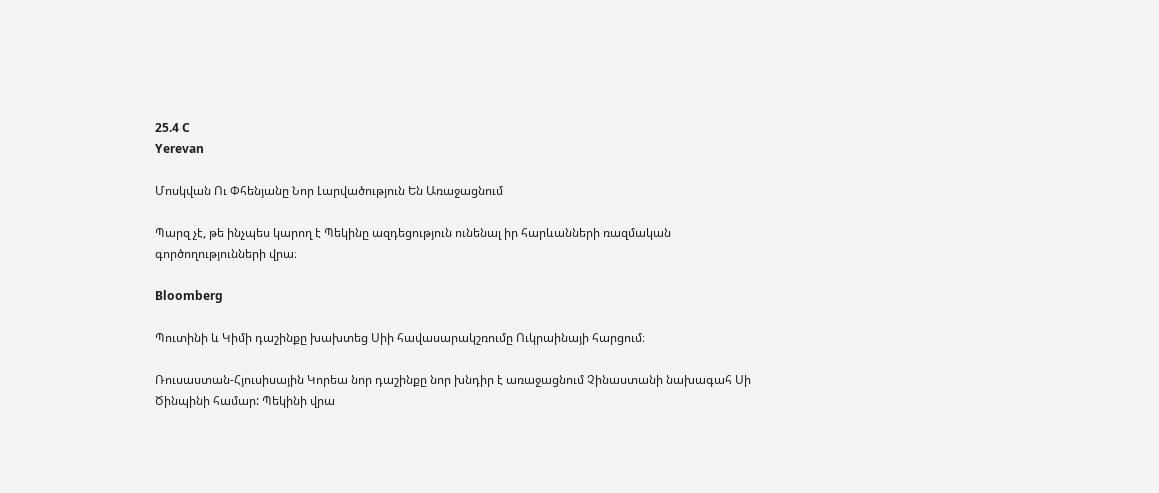25.4 C
Yerevan

Մոսկվան Ու Փհենյանը Նոր Լարվածություն Են Առաջացնում

Պարզ չէ, թե ինչպես կարող է Պեկինը ազդեցություն ունենալ իր հարևանների ռազմական գործողությունների վրա։

Bloomberg

Պուտինի և Կիմի դաշինքը խախտեց Սիի հավասարակշռումը Ուկրաինայի հարցում։

Ռուսաստան-Հյուսիսային Կորեա նոր դաշինքը նոր խնդիր է առաջացնում Չինաստանի նախագահ Սի Ծինպինի համար: Պեկինի վրա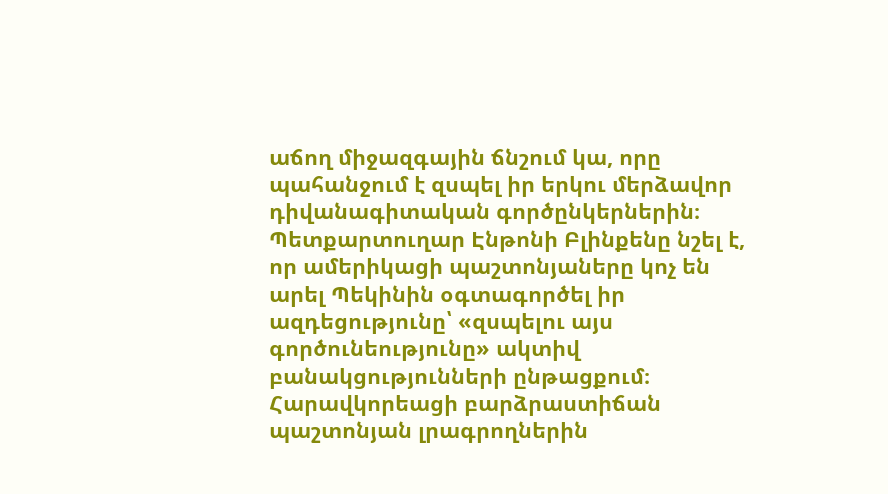աճող միջազգային ճնշում կա, որը պահանջում է զսպել իր երկու մերձավոր դիվանագիտական գործընկերներին։ Պետքարտուղար Էնթոնի Բլինքենը նշել է, որ ամերիկացի պաշտոնյաները կոչ են արել Պեկինին օգտագործել իր ազդեցությունը՝ «զսպելու այս գործունեությունը» ակտիվ բանակցությունների ընթացքում։ Հարավկորեացի բարձրաստիճան պաշտոնյան լրագրողներին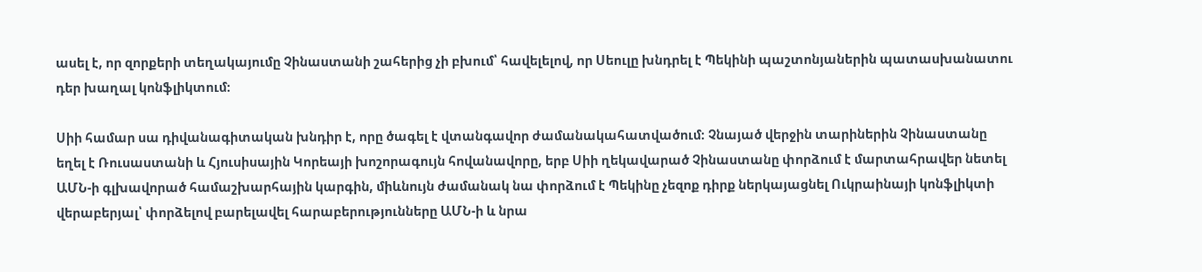ասել է, որ զորքերի տեղակայումը Չինաստանի շահերից չի բխում՝ հավելելով, որ Սեուլը խնդրել է Պեկինի պաշտոնյաներին պատասխանատու դեր խաղալ կոնֆլիկտում։

Սիի համար սա դիվանագիտական խնդիր է, որը ծագել է վտանգավոր ժամանակահատվածում։ Չնայած վերջին տարիներին Չինաստանը եղել է Ռուսաստանի և Հյուսիսային Կորեայի խոշորագույն հովանավորը, երբ Սիի ղեկավարած Չինաստանը փորձում է մարտահրավեր նետել ԱՄՆ‑ի գլխավորած համաշխարհային կարգին, միևնույն ժամանակ նա փորձում է Պեկինը չեզոք դիրք ներկայացնել Ուկրաինայի կոնֆլիկտի վերաբերյալ՝ փորձելով բարելավել հարաբերությունները ԱՄՆ‑ի և նրա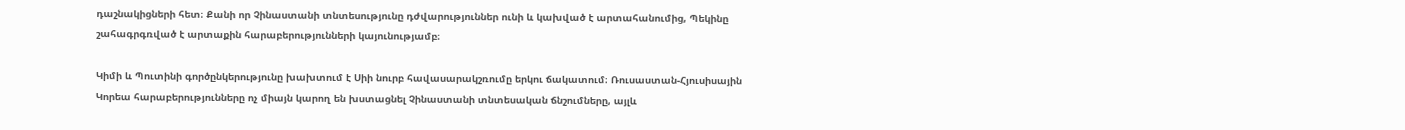դաշնակիցների հետ։ Քանի որ Չինաստանի տնտեսությունը դժվարություններ ունի և կախված է արտահանումից, Պեկինը շահագրգռված է արտաքին հարաբերությունների կայունությամբ։

Կիմի և Պուտինի գործընկերությունը խախտում է Սիի նուրբ հավասարակշռումը երկու ճակատում։ Ռուսաստան-Հյուսիսային Կորեա հարաբերությունները ոչ միայն կարող են խստացնել Չինաստանի տնտեսական ճնշումները, այլև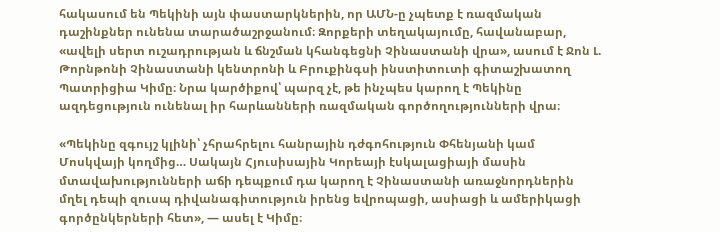հակասում են Պեկինի այն փաստարկներին, որ ԱՄՆ‑ը չպետք է ռազմական դաշինքներ ունենա տարածաշրջանում։ Զորքերի տեղակայումը, հավանաբար, «ավելի սերտ ուշադրության և ճնշման կհանգեցնի Չինաստանի վրա», ասում է Ջոն Լ. Թորնթոնի Չինաստանի կենտրոնի և Բրուքինգսի ինստիտուտի գիտաշխատող Պատրիցիա Կիմը։ Նրա կարծիքով՝ պարզ չէ, թե ինչպես կարող է Պեկինը ազդեցություն ունենալ իր հարևանների ռազմական գործողությունների վրա։

«Պեկինը զգույշ կլինի՝ չհրահրելու հանրային դժգոհություն Փհենյանի կամ Մոսկվայի կողմից… Սակայն Հյուսիսային Կորեայի էսկալացիայի մասին մտավախությունների աճի դեպքում դա կարող է Չինաստանի առաջնորդներին մղել դեպի զուսպ դիվանագիտություն իրենց եվրոպացի, ասիացի և ամերիկացի գործընկերների հետ», — ասել է Կիմը։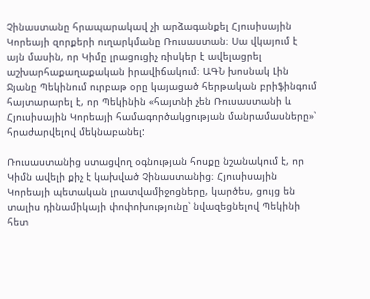Չինաստանը հրապարակավ չի արձագանքել Հյուսիսային Կորեայի զորքերի ուղարկմանը Ռուսաստան։ Սա վկայում է այն մասին, որ Կիմը լրացուցիչ ռիսկեր է ավելացրել աշխարհաքաղաքական իրավիճակում։ ԱԳՆ խոսնակ Լին Ջյանը Պեկինում ուրբաթ օրը կայացած հերթական բրիֆինգում հայտարարել է, որ Պեկինին «հայտնի չեն Ռուսաստանի և Հյուսիսային Կորեայի համագործակցության մանրամասները»՝ հրաժարվելով մեկնաբանել:

Ռուսաստանից ստացվող օգնության հոսքը նշանակում է, որ Կիմն ավելի քիչ է կախված Չինաստանից։ Հյուսիսային Կորեայի պետական լրատվամիջոցները, կարծես, ցույց են տալիս դինամիկայի փոփոխությունը՝ նվազեցնելով Պեկինի հետ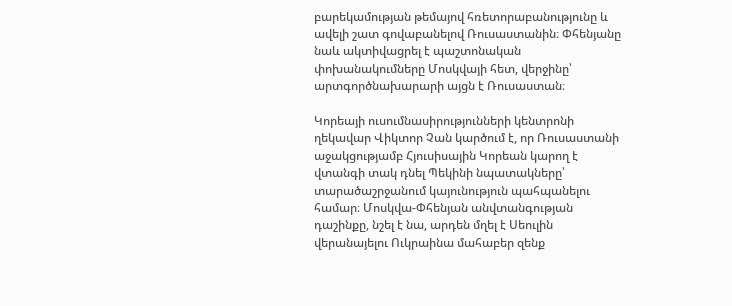բարեկամության թեմայով հռետորաբանությունը և ավելի շատ գովաբանելով Ռուսաստանին։ Փհենյանը նաև ակտիվացրել է պաշտոնական փոխանակումները Մոսկվայի հետ, վերջինը՝ արտգործնախարարի այցն է Ռուսաստան։

Կորեայի ուսումնասիրությունների կենտրոնի ղեկավար Վիկտոր Չան կարծում է, որ Ռուսաստանի աջակցությամբ Հյուսիսային Կորեան կարող է վտանգի տակ դնել Պեկինի նպատակները՝ տարածաշրջանում կայունություն պահպանելու համար։ Մոսկվա-Փհենյան անվտանգության դաշինքը, նշել է նա, արդեն մղել է Սեուլին վերանայելու Ուկրաինա մահաբեր զենք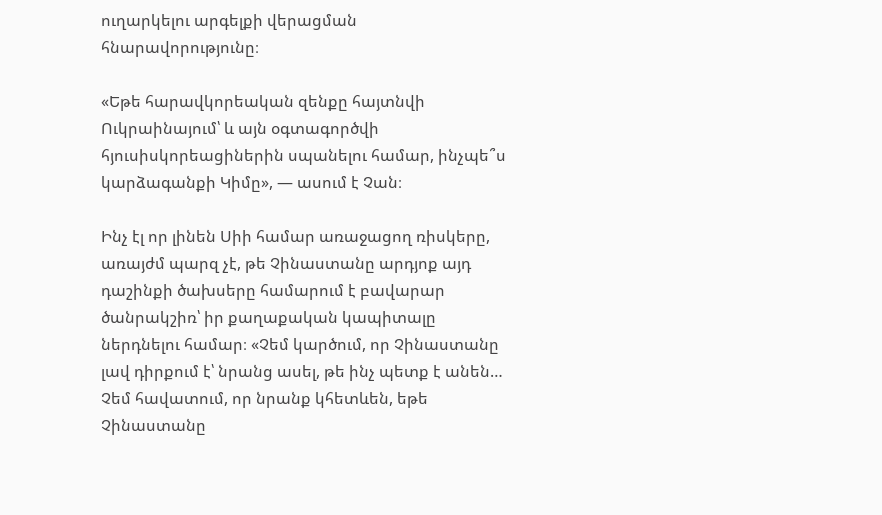ուղարկելու արգելքի վերացման հնարավորությունը։

«Եթե հարավկորեական զենքը հայտնվի Ուկրաինայում՝ և այն օգտագործվի հյուսիսկորեացիներին սպանելու համար, ինչպե՞ս կարձագանքի Կիմը», — ասում է Չան։

Ինչ էլ որ լինեն Սիի համար առաջացող ռիսկերը, առայժմ պարզ չէ, թե Չինաստանը արդյոք այդ դաշինքի ծախսերը համարում է բավարար ծանրակշիռ՝ իր քաղաքական կապիտալը ներդնելու համար։ «Չեմ կարծում, որ Չինաստանը լավ դիրքում է՝ նրանց ասել, թե ինչ պետք է անեն… Չեմ հավատում, որ նրանք կհետևեն, եթե Չինաստանը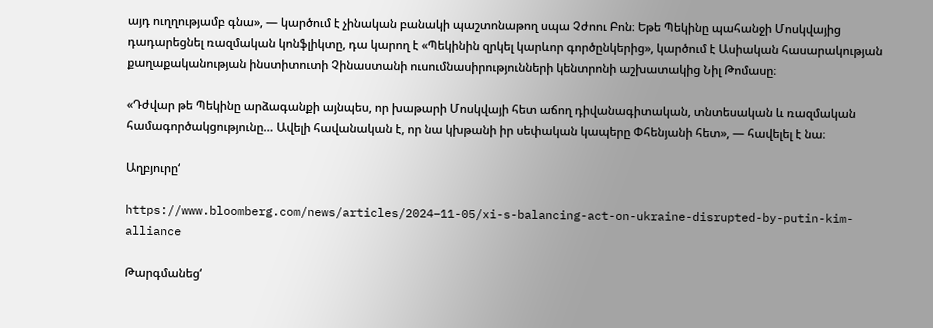այդ ուղղությամբ գնա», — կարծում է չինական բանակի պաշտոնաթող սպա Չժոու Բոն։ Եթե Պեկինը պահանջի Մոսկվայից դադարեցնել ռազմական կոնֆլիկտը, դա կարող է «Պեկինին զրկել կարևոր գործընկերից», կարծում է Ասիական հասարակության քաղաքականության ինստիտուտի Չինաստանի ուսումնասիրությունների կենտրոնի աշխատակից Նիլ Թոմասը։

«Դժվար թե Պեկինը արձագանքի այնպես, որ խաթարի Մոսկվայի հետ աճող դիվանագիտական, տնտեսական և ռազմական համագործակցությունը… Ավելի հավանական է, որ նա կխթանի իր սեփական կապերը Փհենյանի հետ», — հավելել է նա։

Աղբյուրը‘

https://www.bloomberg.com/news/articles/2024–11-05/xi-s-balancing-act-on-ukraine-disrupted-by-putin-kim-alliance

Թարգմանեց‘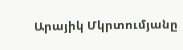Արայիկ Մկրտումյանը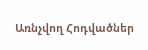Առնչվող Հոդվածներ